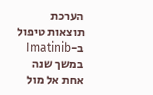הערכת תוצאות טיפול ב-Imatinib במשך שנה אחת אל מול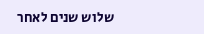שלוש שנים לאחר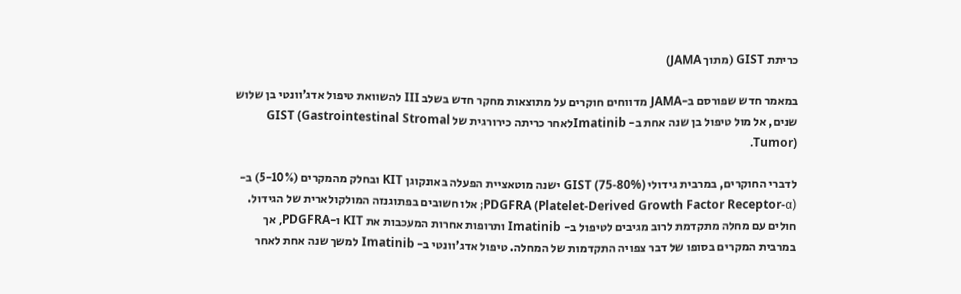כריתת GIST (מתוך JAMA)

במאמר חדש שפורסם ב-JAMA מדווחים חוקרים על מתוצאות מחקר חדש בשלב III להשוואת טיפול אדג’וונטי בן שלוש שנים, אל מול טיפול בן שנה אחת ב- Imatinibלאחר כריתה כירורגית של GIST (Gastrointestinal Stromal Tumor).

לדברי החוקרים, במרבית גידולי GIST (75-80%) ישנה מוטאציית הפעלה באונקוגן KIT ובחלק מהמקרים (5-10%) ב-PDGFRA (Platelet-Derived Growth Factor Receptor-α); אלו חשובים בפתוגנזה המולקולארית של הגידול. חולים עם מחלה מתקדמת לרוב מגיבים לטיפול ב- Imatinib ותרופות אחרות המעכבות את KIT ו-PDGFRA, אך במרבית המקרים בסופו של דבר צפויה התקדמות של המחלה. טיפול אדג’וונטי ב- Imatinib למשך שנה אחת לאחר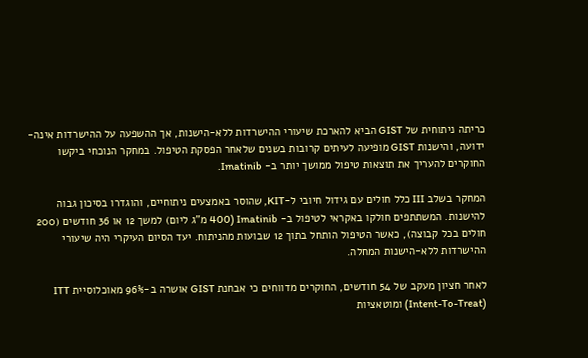כריתה ניתוחית של GIST הביא להארכת שיעורי ההישרדות ללא-הישנות, אך ההשפעה על ההישרדות אינה-ידועה, והישנות GIST מופיעה לעיתים קרובות בשנים שלאחר הפסקת הטיפול. במחקר הנוכחי ביקשו החוקרים להעריך את תוצאות טיפול ממושך יותר ב- Imatinib.

המחקר בשלב III כלל חולים עם גידול חיובי ל-KIT, שהוסר באמצעים ניתוחיים, והוגדרו בסיכון גבוה להישנות. המשתתפים חולקו באקראי לטיפול ב- Imatinib (400 מ”ג ליום) למשך 12 או 36 חודשים (200 חולים בכל קבוצה), כאשר הטיפול הותחל בתוך 12 שבועות מהניתוח. יעד הסיום העיקרי היה שיעורי ההישרדות ללא-הישנות המחלה.

לאחר חציון מעקב של 54 חודשים, החוקרים מדווחים כי אבחנת GIST אושרה ב-96% מאוכלוסיית ITT (Intent-To-Treat) ומוטאציות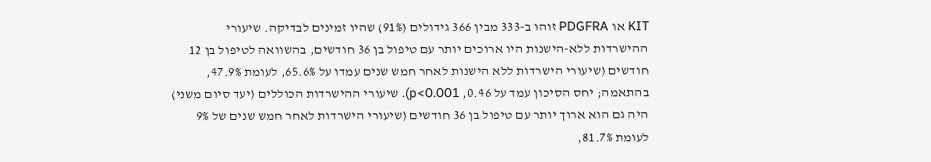KIT או PDGFRA זוהו ב-333 מבין 366 גידולים (91%) שהיו זמינים לבדיקה. שיעורי ההישרדות ללא-הישנות היו ארוכים יותר עם טיפול בן 36 חודשים, בהשוואה לטיפול בן 12 חודשים (שיעורי הישרדות ללא הישנות לאחר חמש שנים עמדו על 65.6%, לעומת 47.9%, בהתאמה; יחס הסיכון עמד על 0.46, p<0.001). שיעורי ההישרדות הכוללים (יעד סיום משני) היה גם הוא ארוך יותר עם טיפול בן 36 חודשים (שיעורי הישרדות לאחר חמש שנים של 9% לעומת 81.7%,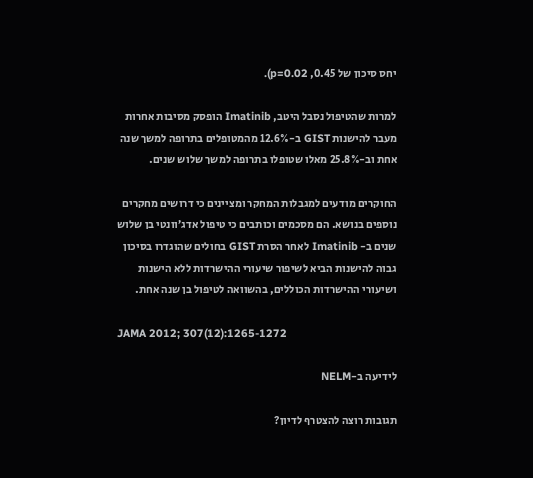יחס סיכון של 0.45, p=0.02).

למרות שהטיפול נסבל היטב, Imatinib הופסק מסיבות אחרות מעבר להישנות GIST ב-12.6% מהמטופלים בתרופה למשך שנה אחת וב-25.8% מאלו שטופלו בתרופה למשך שלוש שנים.

החוקרים מודעים למגבלות המחקר ומציינים כי דרושים מחקרים נוספים בנושא. הם מסכמים וכותבים כי טיפול אדג’וונטי בן שלוש שנים ב- Imatinib לאחר הסרת GIST בחולים שהוגדרו בסיכון גבוה להישנות הביא לשיפור שיעורי ההישרדות ללא הישנות ושיעורי ההישרדות הכוללים, בהשוואה לטיפול בן שנה אחת.

JAMA 2012; 307(12):1265-1272

לידיעה ב-NELM

תגובות רוצה להצטרף לדיון?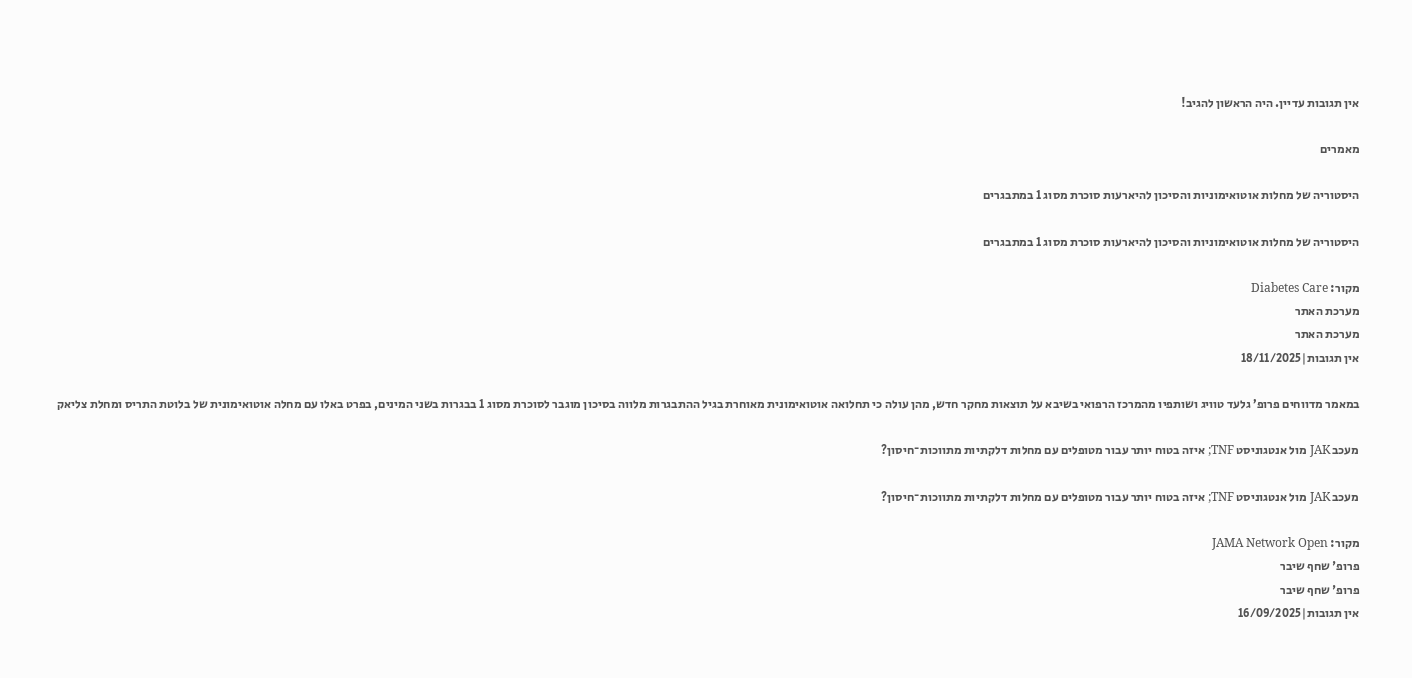אין תגובות עדיין. היה הראשון להגיב!

מאמרים

היסטוריה של מחלות אוטואימוניות והסיכון להיארעות סוכרת מסוג 1 במתבגרים

היסטוריה של מחלות אוטואימוניות והסיכון להיארעות סוכרת מסוג 1 במתבגרים

מקור: Diabetes Care
מערכת האתר
מערכת האתר
אין תגובות|18/11/2025

במאמר מדווחים פרופ’ גלעד טוויג ושותפיו מהמרכז הרפואי בשיבא על תוצאות מחקר חדש, מהן עולה כי תחלואה אוטואימונית מאוחרת בגיל ההתבגרות מלווה בסיכון מוגבר לסוכרת מסוג 1 בבגרות בשני המינים, בפרט באלו עם מחלה אוטואימונית של בלוטת התריס ומחלת צליאק

מעכב JAK מול אנטגוניסט TNF; איזה בטוח יותר עבור מטופלים עם מחלות דלקתיות מתווכות־חיסון?

מעכב JAK מול אנטגוניסט TNF; איזה בטוח יותר עבור מטופלים עם מחלות דלקתיות מתווכות־חיסון?

מקור: JAMA Network Open
פרופ' שחף שיבר
פרופ' שחף שיבר
אין תגובות|16/09/2025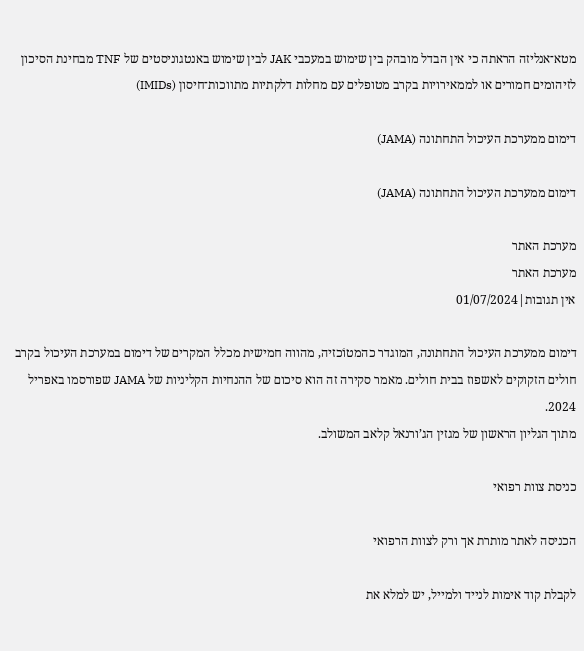מטא־אנליזה הראתה כי אין הבדל מובהק בין שימוש במעכבי JAK לבין שימוש באנטגוניסטים של TNF מבחינת הסיכון לזיהומים חמורים או לממאירויות בקרב מטופלים עם מחלות דלקתיות מתווכות־חיסון (IMIDs)

דימום ממערכת העיכול התחתונה (JAMA)

דימום ממערכת העיכול התחתונה (JAMA)

מערכת האתר
מערכת האתר
אין תגובות|01/07/2024

דימום ממערכת העיכול התחתונה, המוגדר כהמטוֹכזיה, מהווה חמישית מכלל המקרים של דימום במערכת העיכול בקרב חולים הזקוקים לאשפוז בבית חולים. מאמר סקירה זה הוא סיכום של ההנחיות הקליניות של JAMA שפורסמו באפריל 2024.
מתוך הגליון הראשון של מגזין הג’ורנאל קלאב המשולב.

כניסת צוות רפואי

הכניסה לאתר מותרת אך ורק לצוות הרפואי

לקבלת קוד אימות לנייד ולמייל, יש למלא את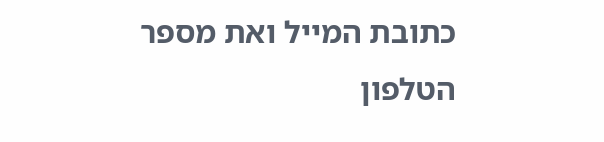כתובת המייל ואת מספר הטלפון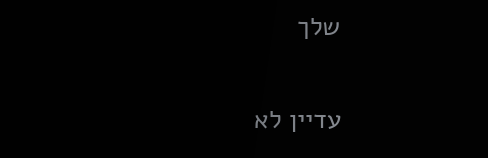שלך

עדיין לא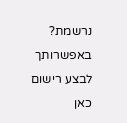נרשמת? באפשרותך לבצע רישום כאן